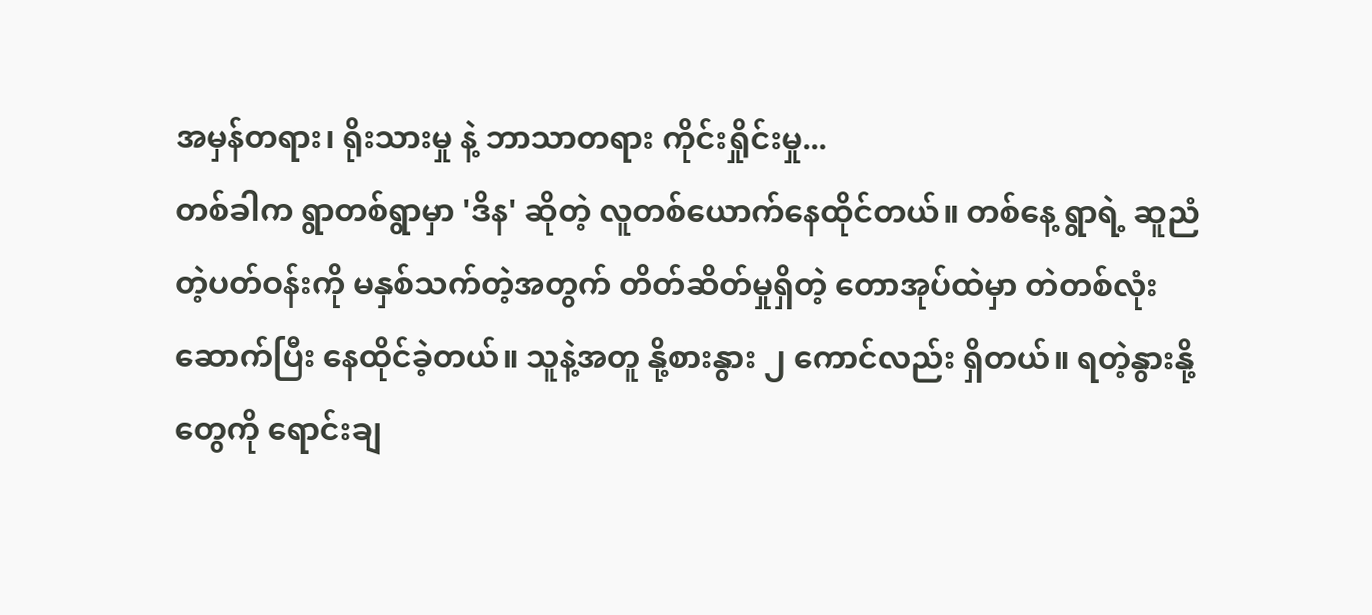အမှန်တရား၊ ရိုးသားမှု နဲ့ ဘာသာတရား ကိုင်းရှိုင်းမှု...
တစ်ခါက ရွာတစ်ရွာမှာ 'ဒိန' ဆိုတဲ့ လူတစ်ယောက်နေထိုင်တယ်။ တစ်နေ့ ရွာရဲ့ ဆူညံတဲ့ပတ်ဝန်းကို မနှစ်သက်တဲ့အတွက် တိတ်ဆိတ်မှုရှိတဲ့ တောအုပ်ထဲမှာ တဲတစ်လုံးဆောက်ပြီး နေထိုင်ခဲ့တယ်။ သူနဲ့အတူ နို့စားနွား ၂ ကောင်လည်း ရှိတယ်။ ရတဲ့နွားနို့တွေကို ရောင်းချ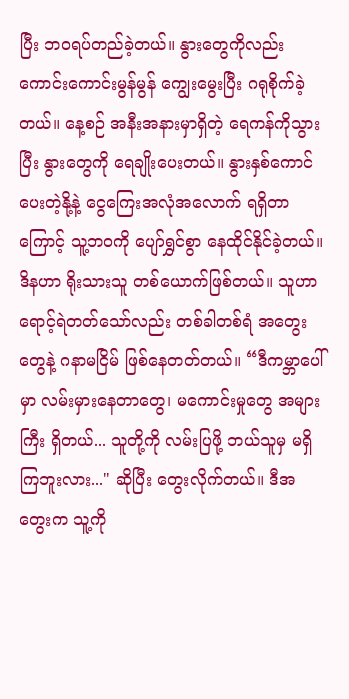ပြီး ဘဝရပ်တည်ခဲ့တယ်။ နွားတွေကိုလည်း ကောင်းကောင်းမွန်မွန် ကျွေးမွေးပြီး ဂရုစိုက်ခဲ့တယ်။ နေ့စဉ် အနီးအနားမှာရှိတဲ့ ရေကန်ကိုသွားပြီး နွားတွေကို ရေချိုးပေးတယ်။ နွားနှစ်ကောင်ပေးတဲ့နို့နဲ့ ငွေကြေးအလုံအလောက် ရရှိတာကြောင့် သူ့ဘဝကို ပျော်ရွှင်စွာ နေထိုင်နိုင်ခဲ့တယ်။
ဒိနဟာ ရိုးသားသူ တစ်ယောက်ဖြစ်တယ်။ သူဟာ ရောင့်ရဲတတ်သော်လည်း တစ်ခါတစ်ရံ အတွေးတွေနဲ့ ဂနာမငြိမ် ဖြစ်နေတတ်တယ်။ “ဒီကမ္ဘာပေါ်မှာ လမ်းမှားနေတာတွေ၊ မကောင်းမှုတွေ အများကြီး ရှိတယ်... သူတို့ကို လမ်းပြဖို့ ဘယ်သူမှ မရှိကြဘူးလား..." ဆိုပြီး တွေးလိုက်တယ်။ ဒီအတွေးက သူ့ကို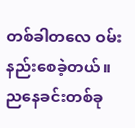တစ်ခါတလေ ဝမ်းနည်းစေခဲ့တယ်။
ညနေခင်းတစ်ခု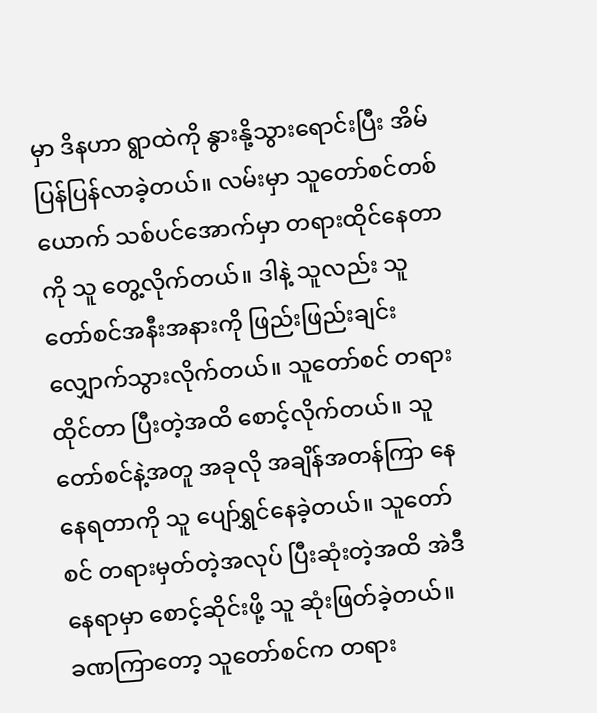မှာ ဒိနဟာ ရွာထဲကို နွားနို့သွားရောင်းပြီး အိမ်ပြန်ပြန်လာခဲ့တယ်။ လမ်းမှာ သူတော်စင်တစ်ယောက် သစ်ပင်အောက်မှာ တရားထိုင်နေတာကို သူ တွေ့လိုက်တယ်။ ဒါနဲ့ သူလည်း သူတော်စင်အနီးအနားကို ဖြည်းဖြည်းချင်း လျှောက်သွားလိုက်တယ်။ သူတော်စင် တရားထိုင်တာ ပြီးတဲ့အထိ စောင့်လိုက်တယ်။ သူတော်စင်နဲ့အတူ အခုလို အချိန်အတန်ကြာ နေနေရတာကို သူ ပျော်ရွှင်နေခဲ့တယ်။ သူတော်စင် တရားမှတ်တဲ့အလုပ် ပြီးဆုံးတဲ့အထိ အဲဒီနေရာမှာ စောင့်ဆိုင်းဖို့ သူ ဆုံးဖြတ်ခဲ့တယ်။
ခဏကြာတော့ သူတော်စင်က တရား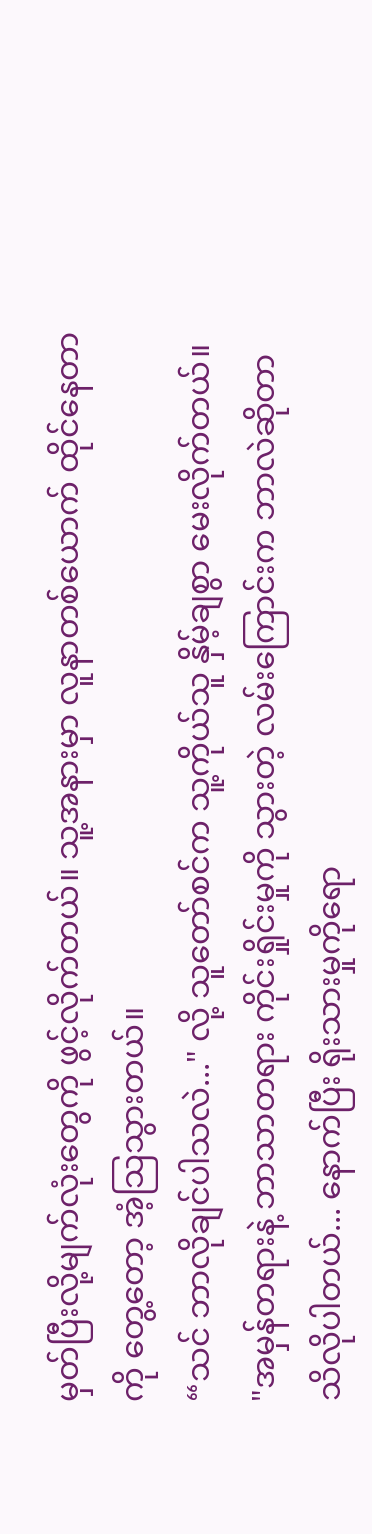မှတ်ပြီးလို့မျက်လုံးတွေကို ဖွင့်လိုက်တယ်။ သူ့အနားမှာ လူနာတစ်ယောက် ထိုင်နေတာကို တွေ့တော့ အံ့သြသွားတယ်။
“သင် ဘာလိုချင်ပါသလဲ..." လို့ သူတော်စင်က သူ့ကိုယ်သူ နှိမ့်ချစွာ မေးလိုက်တယ်။
"အမှန်တရားနဲ့ ဘာသာတရား ကိုင်းရှိုင်းမှုကို သွားတဲ့ လမ်းကြောင်းက ဘာလဲဆိုတာ သိလိုပါတယ်... နောက်ပြီး ရိုးသားမှုကိုရော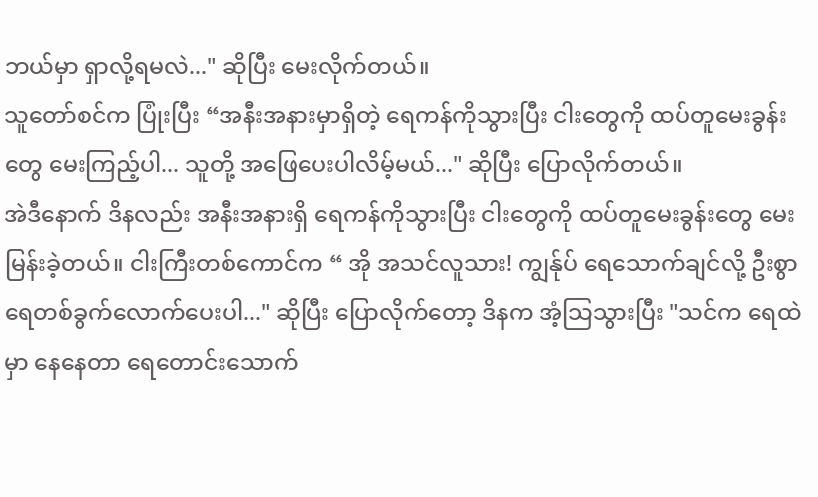ဘယ်မှာ ရှာလို့ရမလဲ..." ဆိုပြီး မေးလိုက်တယ်။
သူတော်စင်က ပြုံးပြီး “အနီးအနားမှာရှိတဲ့ ရေကန်ကိုသွားပြီး ငါးတွေကို ထပ်တူမေးခွန်းတွေ မေးကြည့်ပါ... သူတို့ အဖြေပေးပါလိမ့်မယ်..." ဆိုပြီး ပြောလိုက်တယ်။
အဲဒီနောက် ဒိနလည်း အနီးအနားရှိ ရေကန်ကိုသွားပြီး ငါးတွေကို ထပ်တူမေးခွန်းတွေ မေးမြန်းခဲ့တယ်။ ငါးကြီးတစ်ကောင်က “ အို အသင်လူသား! ကျွန်ုပ် ရေသောက်ချင်လို့ ဦးစွာ ရေတစ်ခွက်လောက်ပေးပါ..." ဆိုပြီး ပြောလိုက်တော့ ဒိနက အံ့သြသွားပြီး "သင်က ရေထဲမှာ နေနေတာ ရေတောင်းသောက်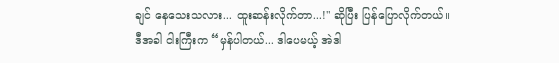ချင် နေသေးသလား... ထူးဆန်းလိုက်တာ...!" ဆိုပြီး ပြန်ပြောလိုက်တယ်။
ဒီအခါ ငါးကြီးက “မှန်ပါတယ်... ဒါပေမယ့် အဲဒါ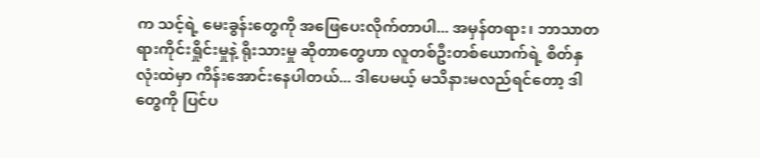က သင့်ရဲ့ မေးခွန်းတွေကို အဖြေပေးလိုက်တာပါ... အမှန်တရား၊ ဘာသာတရားကိုင်းရှိုင်းမှုနဲ့ ရိုးသားမှု ဆိုတာတွေဟာ လူတစ်ဦးတစ်ယောက်ရဲ့ စိတ်နှလုံးထဲမှာ ကိန်းအောင်းနေပါတယ်... ဒါပေမယ့် မသိနားမလည်ရင်တော့ ဒါတွေကို ပြင်ပ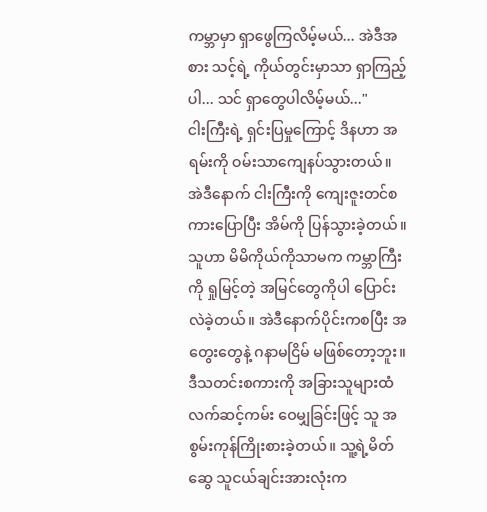ကမ္ဘာမှာ ရှာဖွေကြလိမ့်မယ်... အဲဒီအစား သင့်ရဲ့ ကိုယ်တွင်းမှာသာ ရှာကြည့်ပါ... သင် ရှာတွေပါလိမ့်မယ်..."
ငါးကြီးရဲ့ ရှင်းပြမှုကြောင့် ဒိနဟာ အရမ်းကို ဝမ်းသာကျေနပ်သွားတယ်။ အဲဒီနောက် ငါးကြီးကို ကျေးဇူးတင်စကားပြောပြီး အိမ်ကို ပြန်သွားခဲ့တယ်။ သူဟာ မိမိကိုယ်ကိုသာမက ကမ္ဘာကြီးကို ရှုမြင့်တဲ့ အမြင်တွေကိုပါ ပြောင်းလဲခဲ့တယ်။ အဲဒီနောက်ပိုင်းကစပြီး အတွေးတွေနဲ့ ဂနာမငြိမ် မဖြစ်တော့ဘူး။
ဒီသတင်းစကားကို အခြားသူများထံ လက်ဆင့်ကမ်း ဝေမျှခြင်းဖြင့် သူ အစွမ်းကုန်ကြိုးစားခဲ့တယ်။ သူ့ရဲ့မိတ်ဆွေ သူငယ်ချင်းအားလုံးက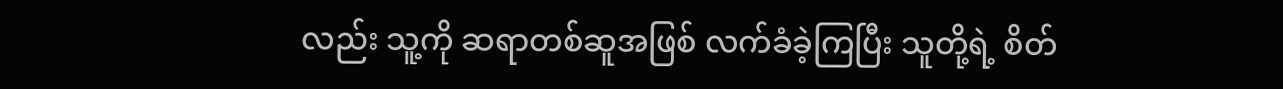လည်း သူ့ကို ဆရာတစ်ဆူအဖြစ် လက်ခံခဲ့ကြပြီး သူတို့ရဲ့ စိတ်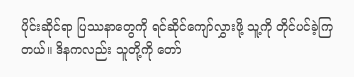ပိုင်းဆိုင်ရာ ပြဿနာတွေကို ရင်ဆိုင်ကျော်လွှားဖို့ သူ့ကို တိုင်ပင်ခဲ့ကြတယ်။ ဒိနကလည်း သူတို့ကို တော်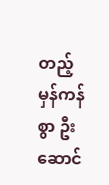တည့်မှန်ကန်စွာ ဦးဆောင်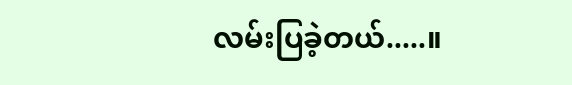လမ်းပြခဲ့တယ်.....။